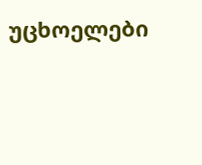უცხოელები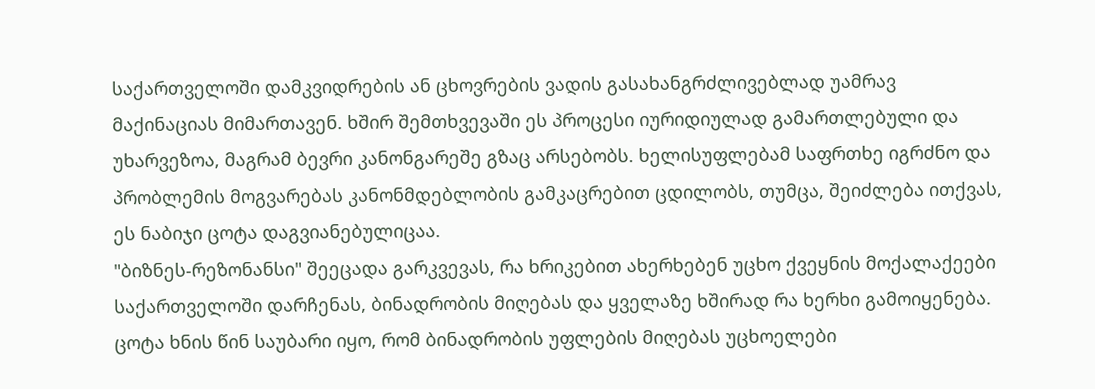საქართველოში დამკვიდრების ან ცხოვრების ვადის გასახანგრძლივებლად უამრავ მაქინაციას მიმართავენ. ხშირ შემთხვევაში ეს პროცესი იურიდიულად გამართლებული და უხარვეზოა, მაგრამ ბევრი კანონგარეშე გზაც არსებობს. ხელისუფლებამ საფრთხე იგრძნო და პრობლემის მოგვარებას კანონმდებლობის გამკაცრებით ცდილობს, თუმცა, შეიძლება ითქვას, ეს ნაბიჯი ცოტა დაგვიანებულიცაა.
"ბიზნეს-რეზონანსი" შეეცადა გარკვევას, რა ხრიკებით ახერხებენ უცხო ქვეყნის მოქალაქეები საქართველოში დარჩენას, ბინადრობის მიღებას და ყველაზე ხშირად რა ხერხი გამოიყენება. ცოტა ხნის წინ საუბარი იყო, რომ ბინადრობის უფლების მიღებას უცხოელები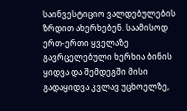საინვესტიციო ვალდებულების ზრდით ახერხებენ. საამისოდ ერთ-ერთი ყველაზე გავრცელებული ხერხია ბინის ყიდვა და შემდეგში მისი გადაყიდვა კვლავ უცხოელზე,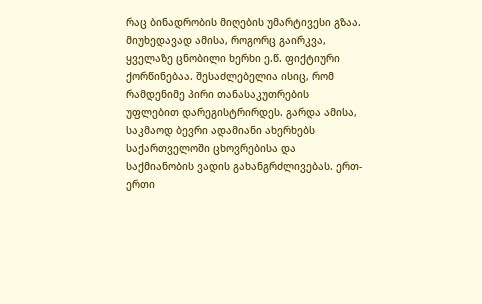რაც ბინადრობის მიღების უმარტივესი გზაა.
მიუხედავად ამისა, როგორც გაირკვა, ყველაზე ცნობილი ხერხი ე.წ. ფიქტიური ქორწინებაა. შესაძლებელია ისიც, რომ რამდენიმე პირი თანასაკუთრების უფლებით დარეგისტრირდეს. გარდა ამისა, საკმაოდ ბევრი ადამიანი ახერხებს საქართველოში ცხოვრებისა და საქმიანობის ვადის გახანგრძლივებას. ერთ-ერთი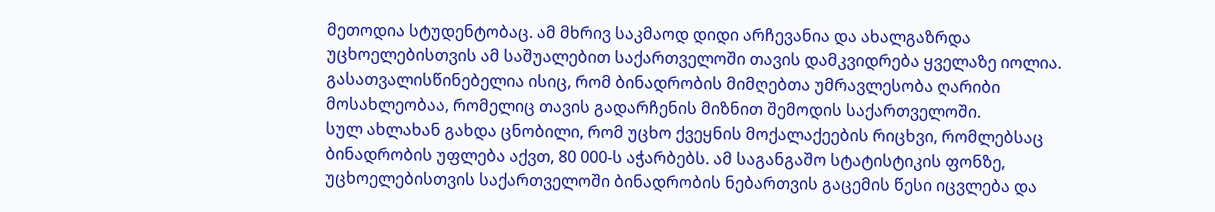მეთოდია სტუდენტობაც. ამ მხრივ საკმაოდ დიდი არჩევანია და ახალგაზრდა უცხოელებისთვის ამ საშუალებით საქართველოში თავის დამკვიდრება ყველაზე იოლია.
გასათვალისწინებელია ისიც, რომ ბინადრობის მიმღებთა უმრავლესობა ღარიბი მოსახლეობაა, რომელიც თავის გადარჩენის მიზნით შემოდის საქართველოში.
სულ ახლახან გახდა ცნობილი, რომ უცხო ქვეყნის მოქალაქეების რიცხვი, რომლებსაც ბინადრობის უფლება აქვთ, 80 000-ს აჭარბებს. ამ საგანგაშო სტატისტიკის ფონზე, უცხოელებისთვის საქართველოში ბინადრობის ნებართვის გაცემის წესი იცვლება და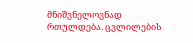მნიშვნელოვნად რთულდება. ცვლილების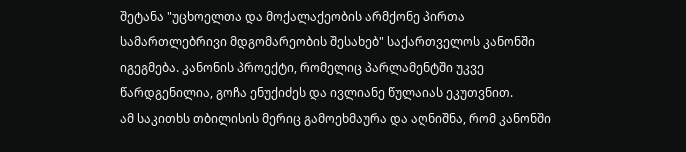შეტანა "უცხოელთა და მოქალაქეობის არმქონე პირთა სამართლებრივი მდგომარეობის შესახებ" საქართველოს კანონში იგეგმება. კანონის პროექტი, რომელიც პარლამენტში უკვე წარდგენილია, გოჩა ენუქიძეს და ივლიანე წულაიას ეკუთვნით.
ამ საკითხს თბილისის მერიც გამოეხმაურა და აღნიშნა, რომ კანონში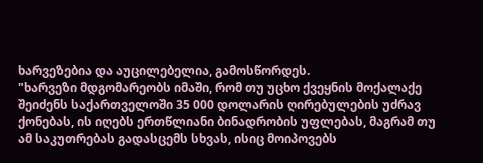ხარვეზებია და აუცილებელია, გამოსწორდეს.
"ხარვეზი მდგომარეობს იმაში, რომ თუ უცხო ქვეყნის მოქალაქე შეიძენს საქართველოში 35 000 დოლარის ღირებულების უძრავ ქონებას, ის იღებს ერთწლიანი ბინადრობის უფლებას, მაგრამ თუ ამ საკუთრებას გადასცემს სხვას, ისიც მოიპოვებს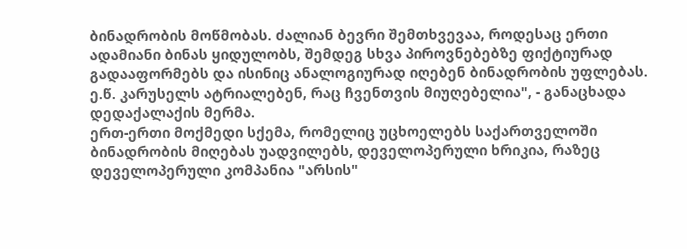ბინადრობის მოწმობას. ძალიან ბევრი შემთხვევაა, როდესაც ერთი ადამიანი ბინას ყიდულობს, შემდეგ სხვა პიროვნებებზე ფიქტიურად გადააფორმებს და ისინიც ანალოგიურად იღებენ ბინადრობის უფლებას. ე.წ. კარუსელს ატრიალებენ, რაც ჩვენთვის მიუღებელია", - განაცხადა დედაქალაქის მერმა.
ერთ-ერთი მოქმედი სქემა, რომელიც უცხოელებს საქართველოში ბინადრობის მიღებას უადვილებს, დეველოპერული ხრიკია, რაზეც დეველოპერული კომპანია "არსის"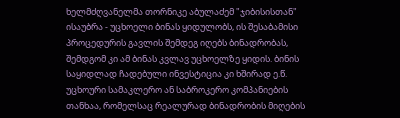ხელმძღვანელმა თორნიკე აბულაძემ "ჯიბისისთან" ისაუბრა - უცხოელი ბინას ყიდულობს, ის შესაბამისი პროცედურის გავლის შემდეგ იღებს ბინადრობას, შემდგომ კი ამ ბინას კვლავ უცხოელზე ყიდის. ბინის საყიდლად ჩადებული ინვესტიცია კი ხშირად ე.წ. უცხოური სამაკლერო ან საბროკერო კომპანიების თანხაა, რომელსაც რეალურად ბინადრობის მიღების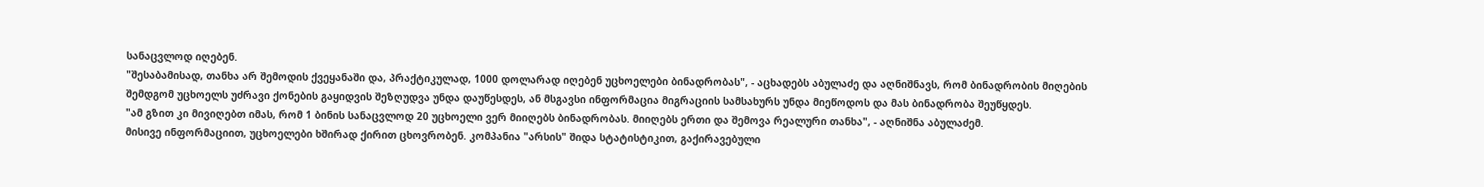სანაცვლოდ იღებენ.
"შესაბამისად, თანხა არ შემოდის ქვეყანაში და, პრაქტიკულად, 1000 დოლარად იღებენ უცხოელები ბინადრობას", - აცხადებს აბულაძე და აღნიშნავს, რომ ბინადრობის მიღების შემდგომ უცხოელს უძრავი ქონების გაყიდვის შეზღუდვა უნდა დაუწესდეს, ან მსგავსი ინფორმაცია მიგრაციის სამსახურს უნდა მიეწოდოს და მას ბინადრობა შეუწყდეს.
"ამ გზით კი მივიღებთ იმას, რომ 1 ბინის სანაცვლოდ 20 უცხოელი ვერ მიიღებს ბინადრობას. მიიღებს ერთი და შემოვა რეალური თანხა", - აღნიშნა აბულაძემ.
მისივე ინფორმაციით, უცხოელები ხშირად ქირით ცხოვრობენ. კომპანია "არსის" შიდა სტატისტიკით, გაქირავებული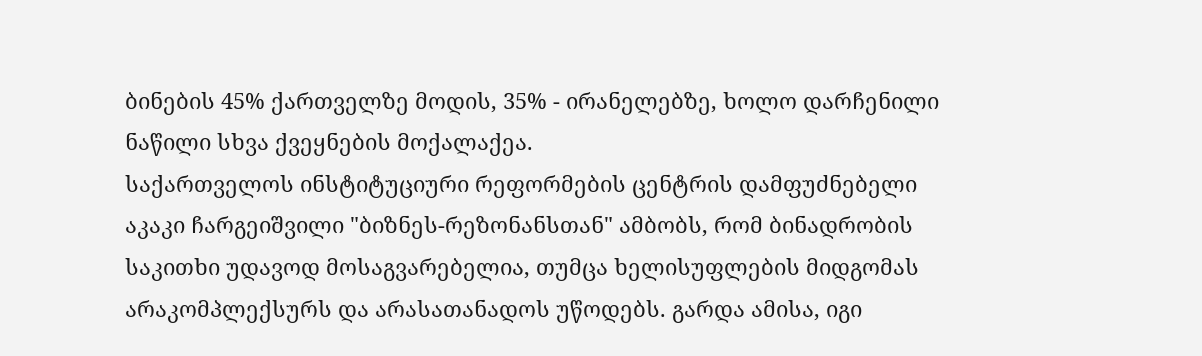ბინების 45% ქართველზე მოდის, 35% - ირანელებზე, ხოლო დარჩენილი ნაწილი სხვა ქვეყნების მოქალაქეა.
საქართველოს ინსტიტუციური რეფორმების ცენტრის დამფუძნებელი აკაკი ჩარგეიშვილი "ბიზნეს-რეზონანსთან" ამბობს, რომ ბინადრობის საკითხი უდავოდ მოსაგვარებელია, თუმცა ხელისუფლების მიდგომას არაკომპლექსურს და არასათანადოს უწოდებს. გარდა ამისა, იგი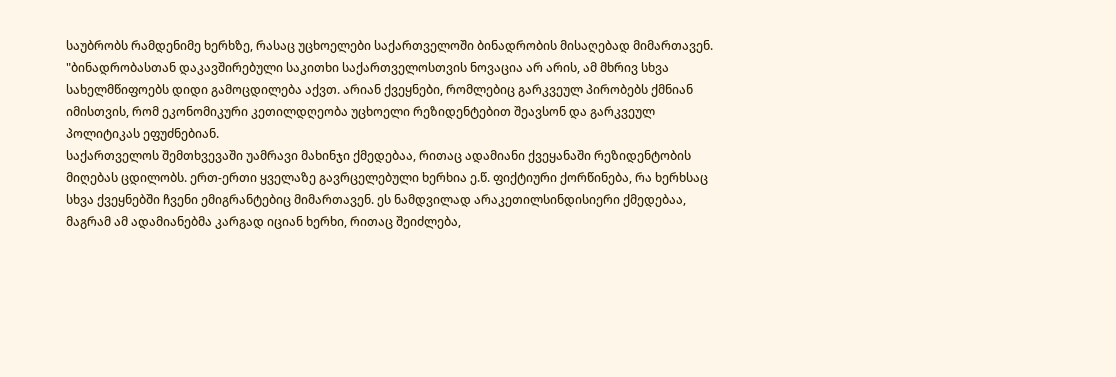საუბრობს რამდენიმე ხერხზე, რასაც უცხოელები საქართველოში ბინადრობის მისაღებად მიმართავენ.
"ბინადრობასთან დაკავშირებული საკითხი საქართველოსთვის ნოვაცია არ არის, ამ მხრივ სხვა სახელმწიფოებს დიდი გამოცდილება აქვთ. არიან ქვეყნები, რომლებიც გარკვეულ პირობებს ქმნიან იმისთვის, რომ ეკონომიკური კეთილდღეობა უცხოელი რეზიდენტებით შეავსონ და გარკვეულ პოლიტიკას ეფუძნებიან.
საქართველოს შემთხვევაში უამრავი მახინჯი ქმედებაა, რითაც ადამიანი ქვეყანაში რეზიდენტობის მიღებას ცდილობს. ერთ-ერთი ყველაზე გავრცელებული ხერხია ე.წ. ფიქტიური ქორწინება, რა ხერხსაც სხვა ქვეყნებში ჩვენი ემიგრანტებიც მიმართავენ. ეს ნამდვილად არაკეთილსინდისიერი ქმედებაა, მაგრამ ამ ადამიანებმა კარგად იციან ხერხი, რითაც შეიძლება,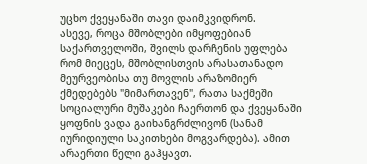უცხო ქვეყანაში თავი დაიმკვიდრონ.
ასევე, როცა მშობლები იმყოფებიან საქართველოში, შვილს დარჩენის უფლება რომ მიეცეს, მშობლისთვის არასათანადო მეურვეობისა თუ მოვლის არაზომიერ ქმედებებს "მიმართავენ", რათა საქმეში სოციალური მუშაკები ჩაერთონ და ქვეყანაში ყოფნის ვადა გაიხანგრძლივონ (სანამ იურიდიული საკითხები მოგვარდება). ამით არაერთი წელი გაჰყავთ.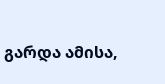გარდა ამისა,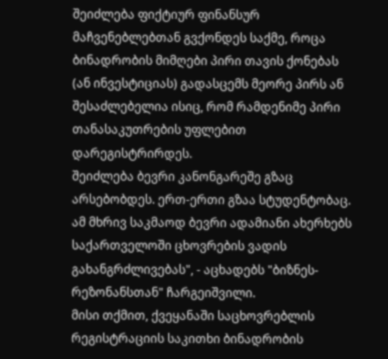შეიძლება ფიქტიურ ფინანსურ მაჩვენებლებთან გვქონდეს საქმე, როცა ბინადრობის მიმღები პირი თავის ქონებას (ან ინვესტიციას) გადასცემს მეორე პირს ან შესაძლებელია ისიც, რომ რამდენიმე პირი თანასაკუთრების უფლებით დარეგისტრირდეს.
შეიძლება ბევრი კანონგარეშე გზაც არსებობდეს. ერთ-ერთი გზაა სტუდენტობაც. ამ მხრივ საკმაოდ ბევრი ადამიანი ახერხებს საქართველოში ცხოვრების ვადის გახანგრძლივებას", - აცხადებს "ბიზნეს-რეზონანსთან" ჩარგეიშვილი.
მისი თქმით, ქვეყანაში საცხოვრებლის რეგისტრაციის საკითხი ბინადრობის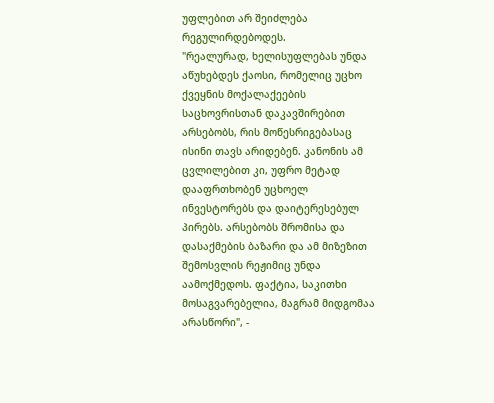უფლებით არ შეიძლება რეგულირდებოდეს.
"რეალურად, ხელისუფლებას უნდა აწუხებდეს ქაოსი, რომელიც უცხო ქვეყნის მოქალაქეების საცხოვრისთან დაკავშირებით არსებობს, რის მოწესრიგებასაც ისინი თავს არიდებენ. კანონის ამ ცვლილებით კი, უფრო მეტად დააფრთხობენ უცხოელ ინვესტორებს და დაიტერესებულ პირებს. არსებობს შრომისა და დასაქმების ბაზარი და ამ მიზეზით შემოსვლის რეჟიმიც უნდა აამოქმედოს. ფაქტია, საკითხი მოსაგვარებელია, მაგრამ მიდგომაა არასწორი", -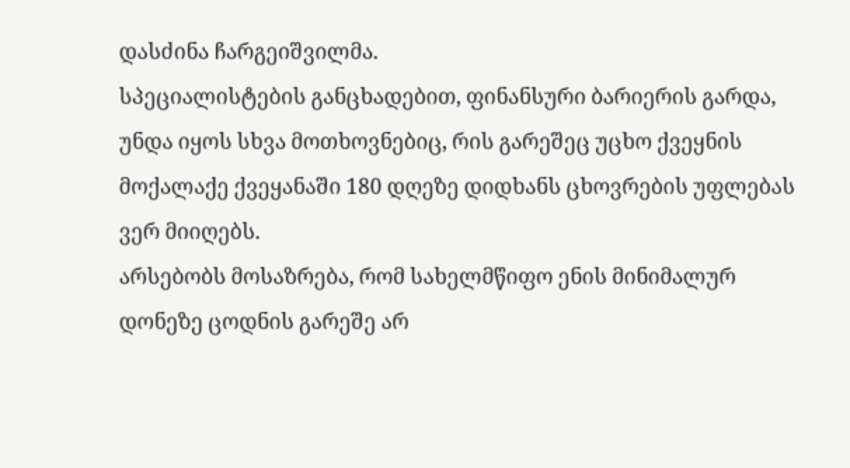დასძინა ჩარგეიშვილმა.
სპეციალისტების განცხადებით, ფინანსური ბარიერის გარდა, უნდა იყოს სხვა მოთხოვნებიც, რის გარეშეც უცხო ქვეყნის მოქალაქე ქვეყანაში 180 დღეზე დიდხანს ცხოვრების უფლებას ვერ მიიღებს.
არსებობს მოსაზრება, რომ სახელმწიფო ენის მინიმალურ დონეზე ცოდნის გარეშე არ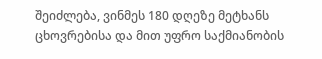შეიძლება, ვინმეს 180 დღეზე მეტხანს ცხოვრებისა და მით უფრო საქმიანობის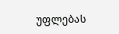უფლებას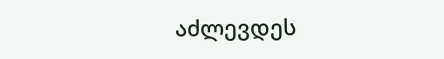აძლევდეს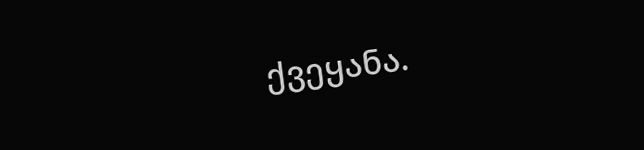ქვეყანა.